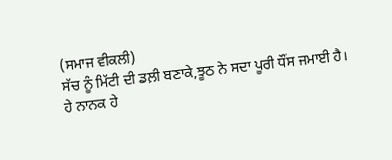(ਸਮਾਜ ਵੀਕਲੀ)
ਸੱਚ ਨੂੰ ਮਿੱਟੀ ਦੀ ਡਲ਼ੀ ਬਣਾਕੇ,ਝੂਠ ਨੇ ਸਦਾ ਪੂਰੀ ਧੌਂਸ ਜਮਾਈ ਹੈ।
ਹੇ ਨਾਨਕ ਹੇ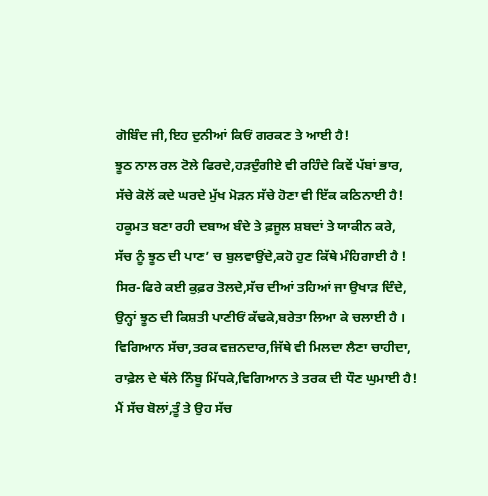ਗੋਬਿੰਦ ਜੀ,ਇਹ ਦੁਨੀਆਂ ਕਿਓਂ ਗਰਕਣ ਤੇ ਆਈ ਹੈ!
ਝੂਠ ਨਾਲ ਰਲ ਟੋਲੇ ਫਿਰਦੇ,ਹੜਦੁੰਗੀਏ ਵੀ ਰਹਿੰਦੇ ਕਿਵੇਂ ਪੱਬਾਂ ਭਾਰ,
ਸੱਚੇ ਕੋਲੋਂ ਕਦੇ ਘਰਦੇ ਮੁੱਖ ਮੋੜਨ ਸੱਚੇ ਹੋਣਾ ਵੀ ਇੱਕ ਕਠਿਨਾਈ ਹੈ!
ਹਕੂਮਤ ਬਣਾ ਰਹੀ ਦਬਾਅ ਬੰਦੇ ਤੇ ਫ਼ਜੂਲ ਸ਼ਬਦਾਂ ਤੇ ਯਾਕੀਨ ਕਰੇ,
ਸੱਚ ਨੂੰ ਝੂਠ ਦੀ ਪਾਣ’ ਚ ਬੁਲਵਾਉਂਦੇ,ਕਹੋ ਹੁਣ ਕਿੱਥੇ ਮੰਹਿਗਾਈ ਹੈ !
ਸਿਰ-ਫਿਰੇ ਕਈ ਕੁਫ਼ਰ ਤੋਲਦੇ,ਸੱਚ ਦੀਆਂ ਤਹਿਆਂ ਜਾ ਉਖਾੜ ਦਿੰਦੇ,
ਉਨ੍ਹਾਂ ਝੂਠ ਦੀ ਕਿਸ਼ਤੀ ਪਾਣੀਓਂ ਕੱਢਕੇ,ਬਰੇਤਾ ਲਿਆ ਕੇ ਚਲਾਈ ਹੈ ।
ਵਿਗਿਆਨ ਸੱਚਾ,ਤਰਕ ਵਜ਼ਨਦਾਰ,ਜਿੱਥੇ ਵੀ ਮਿਲਦਾ ਲੈਣਾ ਚਾਹੀਦਾ,
ਰਾਫ਼ੇਲ ਦੇ ਥੱਲੇ ਨਿੰਬੂ ਮਿੱਧਕੇ,ਵਿਗਿਆਨ ਤੇ ਤਰਕ ਦੀ ਧੌਣ ਘੁਮਾਈ ਹੈ!
ਮੈਂ ਸੱਚ ਬੋਲਾਂ,ਤੂੰ ਤੇ ਉਹ ਸੱਚ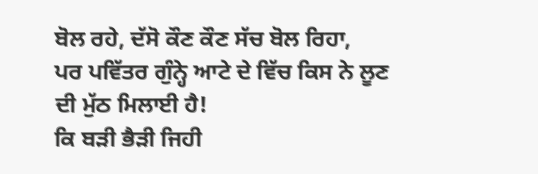ਬੋਲ ਰਹੇ, ਦੱਸੋ ਕੌਣ ਕੌਣ ਸੱਚ ਬੋਲ ਰਿਹਾ,
ਪਰ ਪਵਿੱਤਰ ਗੁੰਨ੍ਹੇ ਆਟੇ ਦੇ ਵਿੱਚ ਕਿਸ ਨੇ ਲੂਣ ਦੀ ਮੁੱਠ ਮਿਲਾਈ ਹੈ!
ਕਿ ਬੜੀ ਭੈੜੀ ਜਿਹੀ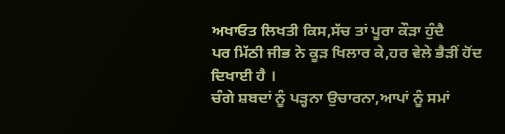ਅਖਾਓਤ ਲਿਖਤੀ ਕਿਸ,ਸੱਚ ਤਾਂ ਪੂਰਾ ਕੌੜਾ ਹੁੰਦੈ
ਪਰ ਮਿੱਠੀ ਜੀਭ ਨੇ ਕੂੜ ਖਿਲਾਰ ਕੇ,ਹਰ ਵੇਲੇ ਭੈੜੀਂ ਹੋਂਦ ਦਿਖਾਈ ਹੈ ।
ਚੰਗੇ ਸ਼ਬਦਾਂ ਨੂੰ ਪੜ੍ਹਨਾ ਉਚਾਰਨਾ,ਆਪਾਂ ਨੂੰ ਸਮਾਂ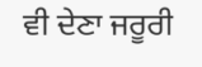ਵੀ ਦੇਣਾ ਜਰੂਰੀ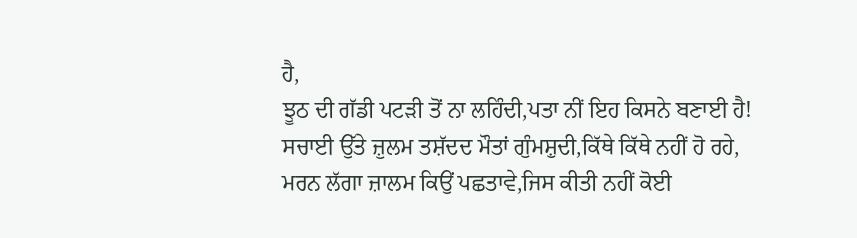ਹੈ,
ਝੂਠ ਦੀ ਗੱਡੀ ਪਟੜੀ ਤੋਂ ਨਾ ਲਹਿੰਦੀ,ਪਤਾ ਨੀਂ ਇਹ ਕਿਸਨੇ ਬਣਾਈ ਹੈ!
ਸਚਾਈ ਉੱਤੇ ਜ਼ੁਲਮ ਤਸ਼ੱਦਦ ਮੌਤਾਂ ਗੁੰਮਸ਼ੁਦੀ,ਕਿੱਥੇ ਕਿੱਥੇ ਨਹੀਂ ਹੋ ਰਹੇ,
ਮਰਨ ਲੱਗਾ ਜ਼ਾਲਮ ਕਿਉਂ ਪਛਤਾਵੇ,ਜਿਸ ਕੀਤੀ ਨਹੀਂ ਕੋਈ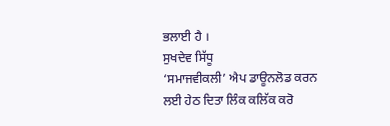ਭਲਾਈ ਹੈ ।
ਸੁਖਦੇਵ ਸਿੱਧੂ
‘ਸਮਾਜਵੀਕਲੀ’ ਐਪ ਡਾਊਨਲੋਡ ਕਰਨ ਲਈ ਹੇਠ ਦਿਤਾ ਲਿੰਕ ਕਲਿੱਕ ਕਰੋ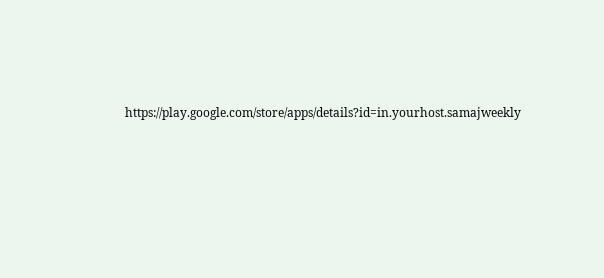https://play.google.com/store/apps/details?id=in.yourhost.samajweekly